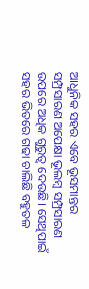ଆଧୁନିକ ସହର ଏବେ ଭୂସମାନ୍ତର ସମ୍ପ୍ରସାରଣ ଅପେକ୍ଷା ଭୂଲମ୍ବ ସମ୍ପ୍ରସାରଣ ଉପରେ ଅଧିକ ଗୁରୁତ୍ୱ ଦେଉଛି। ସେଥିପାଇଁ ସହର ଭିତରେ ଗଢା ଚାଲିଛି ବହୁତଳ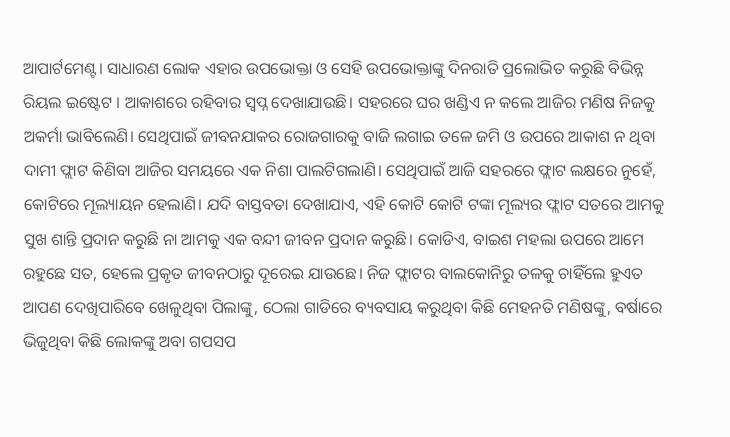ଆପାର୍ଟମେଣ୍ଟ। ସାଧାରଣ ଲୋକ ଏହାର ଉପଭୋକ୍ତା ଓ ସେହି ଉପଭୋକ୍ତାଙ୍କୁ ଦିନରାତି ପ୍ରଲୋଭିତ କରୁଛି ବିଭିନ୍ନ ରିୟଲ ଇଷ୍ଟେଟ । ଆକାଶରେ ରହିବାର ସ୍ବପ୍ନ ଦେଖାଯାଉଛି। ସହରରେ ଘର ଖଣ୍ଡିଏ ନ କଲେ ଆଜିର ମଣିଷ ନିଜକୁ ଅକର୍ମା ଭାବିଲେଣି। ସେଥିପାଇଁ ଜୀବନଯାକର ରୋଜଗାରକୁ ବାଜି ଲଗାଇ ତଳେ ଜମି ଓ ଉପରେ ଆକାଶ ନ ଥିବା ଦାମୀ ଫ୍ଲାଟ କିଣିବା ଆଜିର ସମୟରେ ଏକ ନିଶା ପାଲଟିଗଲାଣି। ସେଥିପାଇଁ ଆଜି ସହରରେ ଫ୍ଲାଟ ଲକ୍ଷରେ ନୁହେଁ, କୋଟିରେ ମୂଲ୍ୟାୟନ ହେଲାଣି। ଯଦି ବାସ୍ତବତା ଦେଖାଯାଏ, ଏହି କୋଟି କୋଟି ଟଙ୍କା ମୂଲ୍ୟର ଫ୍ଲାଟ ସତରେ ଆମକୁ ସୁଖ ଶାନ୍ତି ପ୍ରଦାନ କରୁଛି ନା ଆମକୁ ଏକ ବନ୍ଦୀ ଜୀବନ ପ୍ରଦାନ କରୁଛି। କୋଡିଏ, ବାଇଶ ମହଲା ଉପରେ ଆମେ ରହୁଛେ ସତ, ହେଲେ ପ୍ରକୃତ ଜୀବନଠାରୁ ଦୂରେଇ ଯାଉଛେ। ନିଜ ଫ୍ଲାଟର ବାଲକୋନିରୁ ତଳକୁ ଚାହିଁଲେ ହୁଏତ ଆପଣ ଦେଖିପାରିବେ ଖେଳୁଥିବା ପିଲାଙ୍କୁ, ଠେଲା ଗାଡିରେ ବ୍ୟବସାୟ କରୁଥିବା କିଛି ମେହନତି ମଣିଷଙ୍କୁ, ବର୍ଷାରେ ଭିଜୁଥିବା କିଛି ଲୋକଙ୍କୁ ଅବା ଗପସପ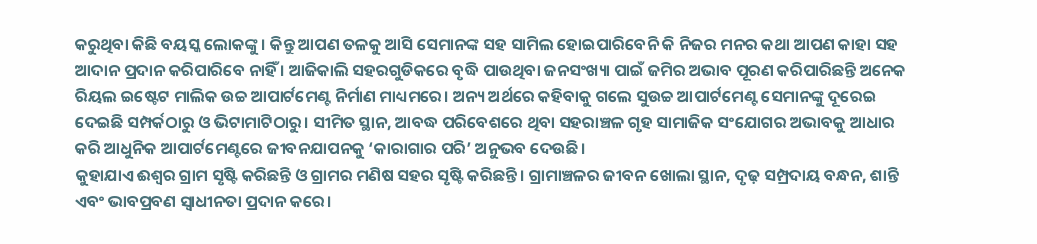କରୁଥିବା କିଛି ବୟସ୍କ ଲୋକଙ୍କୁ । କିନ୍ତୁ ଆପଣ ତଳକୁ ଆସି ସେମାନଙ୍କ ସହ ସାମିଲ ହୋଇପାରିବେନି କି ନିଜର ମନର କଥା ଆପଣ କାହା ସହ ଆଦାନ ପ୍ରଦାନ କରିପାରିବେ ନାହିଁ । ଆଜିକାଲି ସହରଗୁଡିକରେ ବୃଦ୍ଧି ପାଉଥିବା ଜନସଂଖ୍ୟା ପାଇଁ ଜମିର ଅଭାବ ପୂରଣ କରିପାରିଛନ୍ତି ଅନେକ ରିୟଲ ଇଷ୍ଟେଟ ମାଲିକ ଉଚ୍ଚ ଆପାର୍ଟମେଣ୍ଟ ନିର୍ମାଣ ମାଧ୍ୟମରେ। ଅନ୍ୟ ଅର୍ଥରେ କହିବାକୁ ଗଲେ ସୁଉଚ୍ଚ ଆପାର୍ଟମେଣ୍ଟ ସେମାନଙ୍କୁ ଦୂରେଇ ଦେଇଛି ସମ୍ପର୍କଠାରୁ ଓ ଭିଟାମାଟିଠାରୁ। ସୀମିତ ସ୍ଥାନ, ଆବଦ୍ଧ ପରିବେଶରେ ଥିବା ସହରାଞ୍ଚଳ ଗୃହ ସାମାଜିକ ସଂଯୋଗର ଅଭାବକୁ ଆଧାର କରି ଆଧୁନିକ ଆପାର୍ଟମେଣ୍ଟରେ ଜୀବନଯାପନକୁ ‘କାରାଗାର ପରି’ ଅନୁଭବ ଦେଉଛି।
କୁହାଯାଏ ଈଶ୍ବର ଗ୍ରାମ ସୃଷ୍ଟି କରିଛନ୍ତି ଓ ଗ୍ରାମର ମଣିଷ ସହର ସୃଷ୍ଟି କରିଛନ୍ତି। ଗ୍ରାମାଞ୍ଚଳର ଜୀବନ ଖୋଲା ସ୍ଥାନ, ଦୃଢ଼ ସମ୍ପ୍ରଦାୟ ବନ୍ଧନ, ଶାନ୍ତି ଏବଂ ଭାବପ୍ରବଣ ସ୍ବାଧୀନତା ପ୍ରଦାନ କରେ।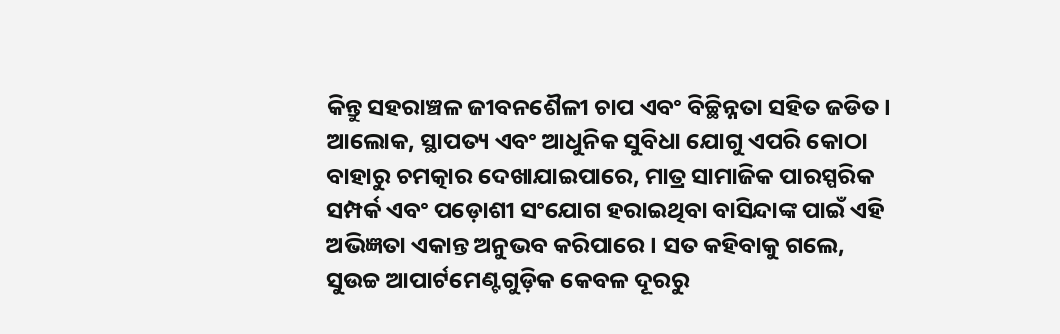କିନ୍ତୁ ସହରାଞ୍ଚଳ ଜୀବନଶୈଳୀ ଚାପ ଏବଂ ବିଚ୍ଛିନ୍ନତା ସହିତ ଜଡିତ। ଆଲୋକ, ସ୍ଥାପତ୍ୟ ଏବଂ ଆଧୁନିକ ସୁବିଧା ଯୋଗୁ ଏପରି କୋଠା ବାହାରୁ ଚମତ୍କାର ଦେଖାଯାଇପାରେ, ମାତ୍ର ସାମାଜିକ ପାରସ୍ପରିକ ସମ୍ପର୍କ ଏବଂ ପଡ଼ୋଶୀ ସଂଯୋଗ ହରାଇଥିବା ବାସିନ୍ଦାଙ୍କ ପାଇଁ ଏହି ଅଭିଜ୍ଞତା ଏକାନ୍ତ ଅନୁଭବ କରିପାରେ। ସତ କହିବାକୁ ଗଲେ, ସୁଉଚ୍ଚ ଆପାର୍ଟମେଣ୍ଟଗୁଡ଼ିକ କେବଳ ଦୂରରୁ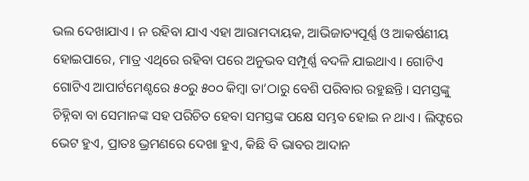ଭଲ ଦେଖାଯାଏ। ନ ରହିବା ଯାଏ ଏହା ଆରାମଦାୟକ, ଆଭିଜାତ୍ୟପୂର୍ଣ୍ଣ ଓ ଆକର୍ଷଣୀୟ ହୋଇପାରେ, ମାତ୍ର ଏଥିରେ ରହିବା ପରେ ଅନୁଭବ ସମ୍ପୂର୍ଣ୍ଣ ବଦଳି ଯାଇଥାଏ। ଗୋଟିଏ ଗୋଟିଏ ଆପାର୍ଟମେଣ୍ଟରେ ୫୦ରୁ ୫୦୦ କିମ୍ବା ତା’ଠାରୁ ବେଶି ପରିବାର ରହୁଛନ୍ତି। ସମସ୍ତଙ୍କୁ ଚିହ୍ନିବା ବା ସେମାନଙ୍କ ସହ ପରିଚିତ ହେବା ସମସ୍ତଙ୍କ ପକ୍ଷେ ସମ୍ଭବ ହୋଇ ନ ଥାଏ। ଲିଫ୍ଟରେ ଭେଟ ହୁଏ, ପ୍ରାତଃ ଭ୍ରମଣରେ ଦେଖା ହୁଏ, କିଛି ବି ଭାବର ଆଦାନ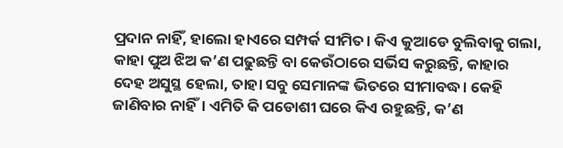ପ୍ରଦାନ ନାହିଁ, ହାଲୋ ହାଏରେ ସମ୍ପର୍କ ସୀମିତ। କିଏ କୁଆଡେ ବୁଲିବାକୁ ଗଲା, କାହା ପୁଅ ଝିଅ କ’ଣ ପଢୁଛନ୍ତି ବା କେଉଁଠାରେ ସର୍ଭିସ କରୁଛନ୍ତି, କାହାର ଦେହ ଅସୁସ୍ଥ ହେଲା, ତାହା ସବୁ ସେମାନଙ୍କ ଭିତରେ ସୀମାବଦ୍ଧ। କେହି ଜାଣିବାର ନାହିଁ। ଏମିତି କି ପଡୋଶୀ ଘରେ କିଏ ରହୁଛନ୍ତି, କ’ଣ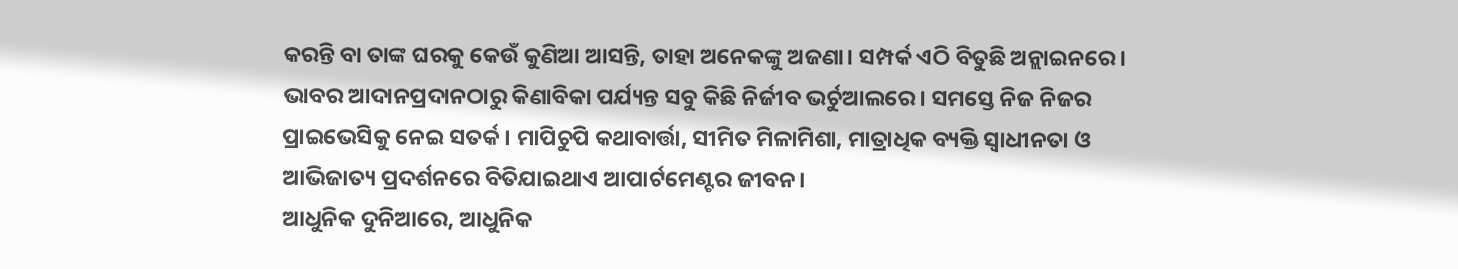କରନ୍ତି ବା ତାଙ୍କ ଘରକୁ କେଉଁ କୁଣିଆ ଆସନ୍ତି, ତାହା ଅନେକଙ୍କୁ ଅଜଣା। ସମ୍ପର୍କ ଏଠି ବିତୁଛି ଅନ୍ଲାଇନରେ। ଭାବର ଆଦାନପ୍ରଦାନଠାରୁ କିଣାବିକା ପର୍ଯ୍ୟନ୍ତ ସବୁ କିଛି ନିର୍ଜୀବ ଭର୍ଚୁଆଲରେ। ସମସ୍ତେ ନିଜ ନିଜର ପ୍ରାଇଭେସିକୁ ନେଇ ସତର୍କ। ମାପିଚୁପି କଥାବାର୍ତ୍ତା, ସୀମିତ ମିଳାମିଶା, ମାତ୍ରାଧିକ ବ୍ୟକ୍ତି ସ୍ବାଧୀନତା ଓ ଆଭିଜାତ୍ୟ ପ୍ରଦର୍ଶନରେ ବିତିଯାଇଥାଏ ଆପାର୍ଟମେଣ୍ଟର ଜୀବନ।
ଆଧୁନିକ ଦୁନିଆରେ, ଆଧୁନିକ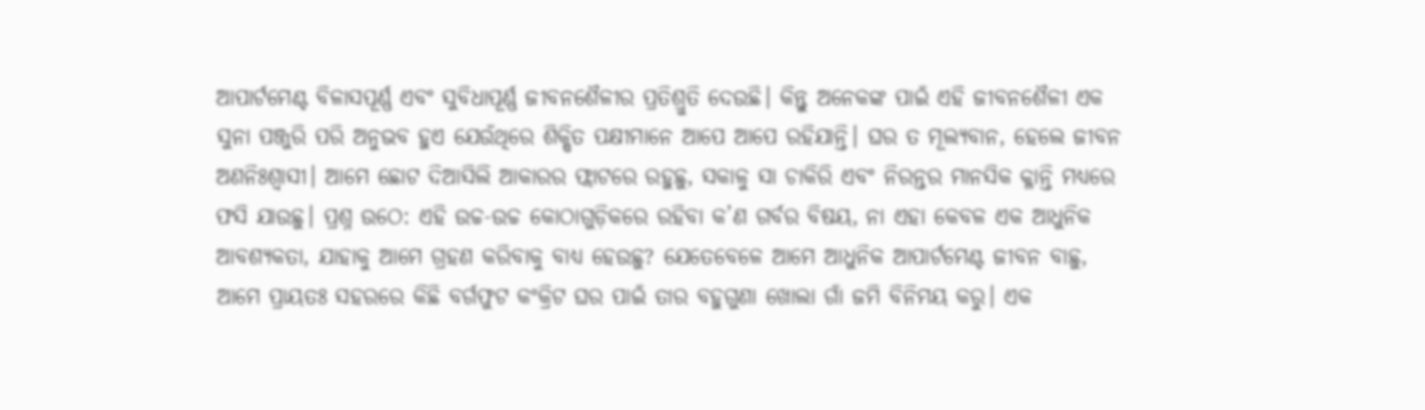ଆପାର୍ଟମେଣ୍ଟ ବିଳାସପୂର୍ଣ୍ଣ ଏବଂ ସୁବିଧାପୂର୍ଣ୍ଣ ଜୀବନଶୈଳୀର ପ୍ରତିଶ୍ରୁତି ଦେଉଛି। କିନ୍ତୁ ଅନେକଙ୍କ ପାଇଁ ଏହି ଜୀବନଶୈଳୀ ଏକ ସୁନା ପଞ୍ଜୁରି ପରି ଅନୁଭବ ହୁଏ ଯେଉଁଥିରେ ଶିକ୍ଷିତ ପକ୍ଷୀମାନେ ଆପେ ଆପେ ରହିଯାନ୍ତି। ଘର ତ ମୂଲ୍ୟବାନ, ହେଲେ ଜୀବନ ଅଣନିଃଶ୍ୱାସୀ। ଆମେ ଛୋଟ ଦିଆସିଲି ଆକାରର ଫ୍ଲାଟରେ ରହୁଛୁ, ସକାଳୁ ସା ଚାକିରି ଏବଂ ନିରନ୍ତର ମାନସିକ କ୍ଳାନ୍ତି ମଧ୍ୟରେ ଫସି ଯାଉଛୁ। ପ୍ରଶ୍ନ ଉଠେ: ଏହି ଉଚ୍ଚ-ଉଚ୍ଚ କୋଠାଗୁଡ଼ିକରେ ରହିବା କ’ଣ ଗର୍ବର ବିଷୟ, ନା ଏହା କେବଳ ଏକ ଆଧୁନିକ ଆବଶ୍ୟକତା, ଯାହାକୁ ଆମେ ଗ୍ରହଣ କରିବାକୁ ବାଧ୍ୟ ହେଉଛୁ? ଯେତେବେଳେ ଆମେ ଆଧୁନିକ ଆପାର୍ଟମେଣ୍ଟ ଜୀବନ ବାଛୁ, ଆମେ ପ୍ରାୟତଃ ସହରରେ କିଛି ବର୍ଗଫୁଟ କଂକ୍ରିଟ ଘର ପାଇଁ ତାର ବହୁଗୁଣା ଖୋଲା ଗାଁ ଜମି ବିନିମୟ କରୁ। ଏକ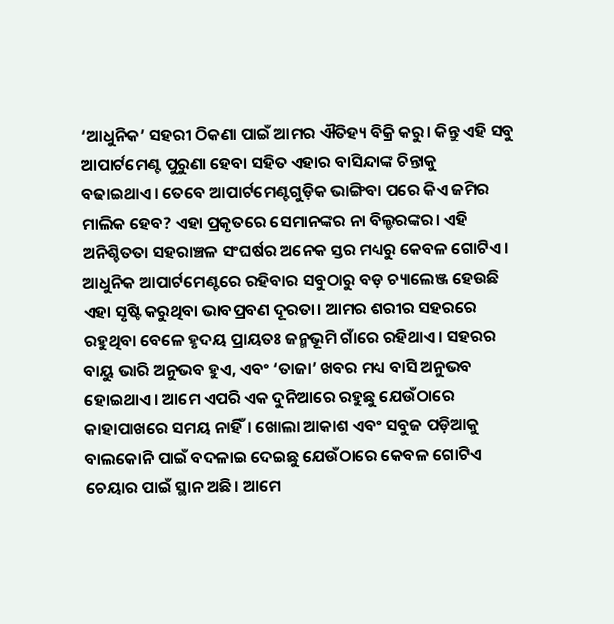‘ଆଧୁନିକ’ ସହରୀ ଠିକଣା ପାଇଁ ଆମର ଐତିହ୍ୟ ବିକ୍ରି କରୁ। କିନ୍ତୁ ଏହି ସବୁ ଆପାର୍ଟମେଣ୍ଟ ପୁରୁଣା ହେବା ସହିତ ଏହାର ବାସିନ୍ଦାଙ୍କ ଚିନ୍ତାକୁ ବଢାଇଥାଏ। ତେବେ ଆପାର୍ଟମେଣ୍ଟଗୁଡ଼ିକ ଭାଙ୍ଗିବା ପରେ କିଏ ଜମିର ମାଲିକ ହେବ? ଏହା ପ୍ରକୃତରେ ସେମାନଙ୍କର ନା ବିଲ୍ଡରଙ୍କର। ଏହି ଅନିଶ୍ଚିତତା ସହରାଞ୍ଚଳ ସଂଘର୍ଷର ଅନେକ ସ୍ତର ମଧ୍ୟରୁ କେବଳ ଗୋଟିଏ। ଆଧୁନିକ ଆପାର୍ଟମେଣ୍ଟରେ ରହିବାର ସବୁଠାରୁ ବଡ଼ ଚ୍ୟାଲେଞ୍ଜ ହେଉଛି ଏହା ସୃଷ୍ଟି କରୁଥିବା ଭାବପ୍ରବଣ ଦୂରତା। ଆମର ଶରୀର ସହରରେ ରହୁଥିବା ବେଳେ ହୃଦୟ ପ୍ରାୟତଃ ଜନ୍ମଭୂମି ଗାଁରେ ରହିଥାଏ। ସହରର ବାୟୁ ଭାରି ଅନୁଭବ ହୁଏ, ଏବଂ ‘ତାଜା’ ଖବର ମଧ୍ୟ ବାସି ଅନୁଭବ ହୋଇଥାଏ। ଆମେ ଏପରି ଏକ ଦୁନିଆରେ ରହୁଛୁ ଯେଉଁଠାରେ କାହାପାଖରେ ସମୟ ନାହିଁ। ଖୋଲା ଆକାଶ ଏବଂ ସବୁଜ ପଡ଼ିଆକୁ ବାଲକୋନି ପାଇଁ ବଦଳାଇ ଦେଇଛୁ ଯେଉଁଠାରେ କେବଳ ଗୋଟିଏ ଚେୟାର ପାଇଁ ସ୍ଥାନ ଅଛି। ଆମେ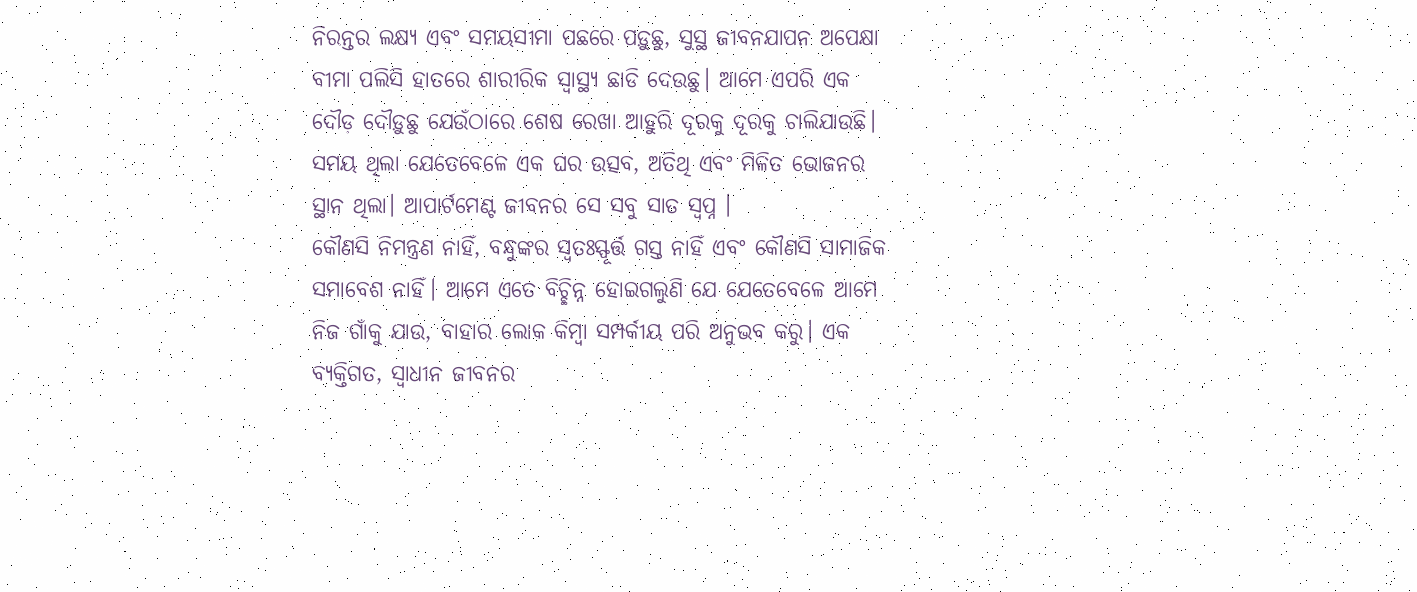ନିରନ୍ତର ଲକ୍ଷ୍ୟ ଏବଂ ସମୟସୀମା ପଛରେ ପଡ଼ୁଛୁ, ସୁସ୍ଥ ଜୀବନଯାପନ ଅପେକ୍ଷା ବୀମା ପଲିସି ହାତରେ ଶାରୀରିକ ସ୍ବାସ୍ଥ୍ୟ ଛାଡି ଦେଉଛୁ। ଆମେ ଏପରି ଏକ ଦୌଡ଼ ଦୌଡ଼ୁଛୁ ଯେଉଁଠାରେ ଶେଷ ରେଖା ଆହୁରି ଦୂରକୁ ଦୂରକୁ ଚାଲିଯାଉଛି।
ସମୟ ଥିଲା ଯେତେବେଳେ ଏକ ଘର ଉତ୍ସବ, ଅତିଥି ଏବଂ ମିଳିତ ଭୋଜନର ସ୍ଥାନ ଥିଲା। ଆପାର୍ଟମେଣ୍ଟ ଜୀବନର ସେ ସବୁ ସାତ ସ୍ବପ୍ନ ।
କୌଣସି ନିମନ୍ତ୍ରଣ ନାହିଁ, ବନ୍ଧୁଙ୍କର ସ୍ବତଃସ୍ଫୂର୍ତ୍ତ ଗସ୍ତ ନାହିଁ ଏବଂ କୌଣସି ସାମାଜିକ ସମାବେଶ ନାହିଁ। ଆମେ ଏତେ ବିଚ୍ଛିନ୍ନ ହୋଇଗଲୁଣି ଯେ ଯେତେବେଳେ ଆମେ ନିଜ ଗାଁକୁ ଯାଉ, ବାହାର ଲୋକ କିମ୍ବା ସମ୍ପର୍କୀୟ ପରି ଅନୁଭବ କରୁ। ଏକ ବ୍ୟକ୍ତିଗତ, ସ୍ବାଧୀନ ଜୀବନର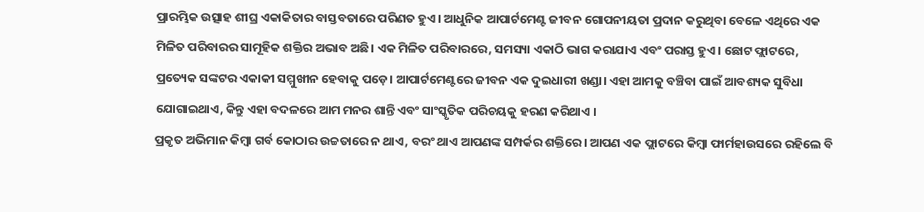ପ୍ରାରମ୍ଭିକ ଉତ୍ସାହ ଶୀଘ୍ର ଏକାକିତାର ବାସ୍ତବତାରେ ପରିଣତ ହୁଏ। ଆଧୁନିକ ଆପାର୍ଟମେଣ୍ଟ ଜୀବନ ଗୋପନୀୟତା ପ୍ରଦାନ କରୁଥିବା ବେଳେ ଏଥିରେ ଏକ ମିଳିତ ପରିବାରର ସାମୂହିକ ଶକ୍ତିର ଅଭାବ ଅଛି। ଏକ ମିଳିତ ପରିବାରରେ, ସମସ୍ୟା ଏକାଠି ଭାଗ କରାଯାଏ ଏବଂ ପରାସ୍ତ ହୁଏ। ଛୋଟ ଫ୍ଲାଟରେ, ପ୍ରତ୍ୟେକ ସଙ୍କଟର ଏକାକୀ ସମ୍ମୁଖୀନ ହେବାକୁ ପଡ଼େ। ଆପାର୍ଟମେଣ୍ଟରେ ଜୀବନ ଏକ ଦୁଇଧାରୀ ଖଣ୍ଡା। ଏହା ଆମକୁ ବଞ୍ଚିବା ପାଇଁ ଆବଶ୍ୟକ ସୁବିଧା ଯୋଗାଇଥାଏ, କିନ୍ତୁ ଏହା ବଦଳରେ ଆମ ମନର ଶାନ୍ତି ଏବଂ ସାଂସ୍କୃତିକ ପରିଚୟକୁ ହରଣ କରିଥାଏ ।
ପ୍ରକୃତ ଅଭିମାନ କିମ୍ବା ଗର୍ବ କୋଠାର ଉଚ୍ଚତାରେ ନ ଥାଏ, ବରଂ ଥାଏ ଆପଣଙ୍କ ସମ୍ପର୍କର ଶକ୍ତିରେ। ଆପଣ ଏକ ଫ୍ଲାଟରେ କିମ୍ବା ଫାର୍ମହାଉସରେ ରହିଲେ ବି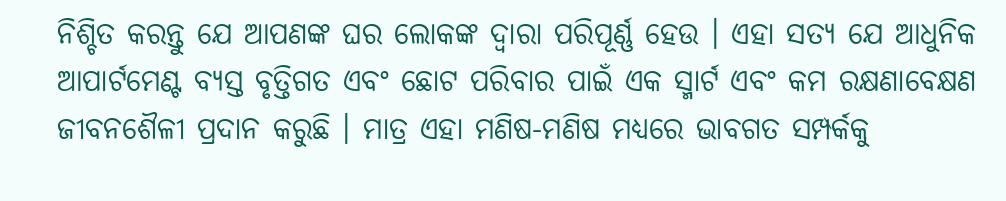ନିଶ୍ଚିତ କରନ୍ତୁ ଯେ ଆପଣଙ୍କ ଘର ଲୋକଙ୍କ ଦ୍ୱାରା ପରିପୂର୍ଣ୍ଣ ହେଉ । ଏହା ସତ୍ୟ ଯେ ଆଧୁନିକ ଆପାର୍ଟମେଣ୍ଟ ବ୍ୟସ୍ତ ବୃତ୍ତିଗତ ଏବଂ ଛୋଟ ପରିବାର ପାଇଁ ଏକ ସ୍ମାର୍ଟ ଏବଂ କମ ରକ୍ଷଣାବେକ୍ଷଣ ଜୀବନଶୈଳୀ ପ୍ରଦାନ କରୁଛି । ମାତ୍ର ଏହା ମଣିଷ-ମଣିଷ ମଧ୍ୟରେ ଭାବଗତ ସମ୍ପର୍କକୁ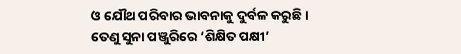ଓ ଯୌଥ ପରିବାର ଭାବନାକୁ ଦୁର୍ବଳ କରୁଛି । ତେଣୁ ସୁନା ପଞ୍ଜୁରିରେ ‘ଶିକ୍ଷିତ ପକ୍ଷୀ’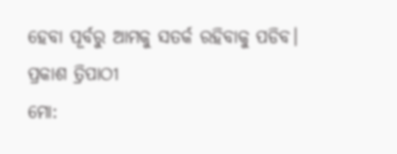ହେବା ପୂର୍ବରୁ ଆମକୁ ସତର୍କ ରହିବାକୁ ପଡିବ।
ପ୍ରକାଶ ତ୍ରିପାଠୀ
ମୋ: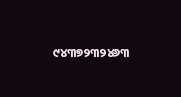୯୪୩୭୨୩୨୪୬୩